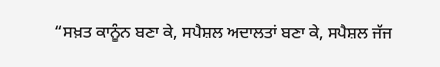“ਸਖ਼ਤ ਕਾਨੂੰਨ ਬਣਾ ਕੇ, ਸਪੈਸ਼ਲ ਅਦਾਲਤਾਂ ਬਣਾ ਕੇ, ਸਪੈਸ਼ਲ ਜੱਜ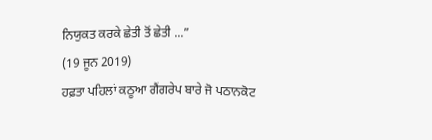ਨਿਯੁਕਤ ਕਰਕੇ ਛੇਤੀ ਤੋਂ ਛੇਤੀ ...”
(19 ਜੂਨ 2019)
ਹਫ਼ਤਾ ਪਹਿਲਾਂ ਕਠੂਆ ਗੈਂਗਰੇਪ ਬਾਰੇ ਜੋ ਪਠਾਨਕੋਟ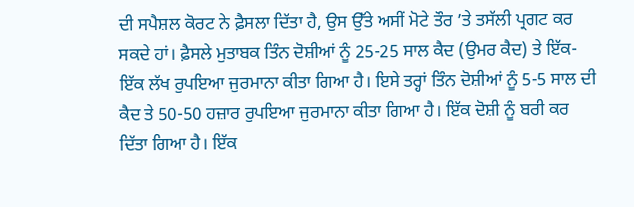ਦੀ ਸਪੈਸ਼ਲ ਕੋਰਟ ਨੇ ਫ਼ੈਸਲਾ ਦਿੱਤਾ ਹੈ, ਉਸ ਉੱਤੇ ਅਸੀਂ ਮੋਟੇ ਤੌਰ ’ਤੇ ਤਸੱਲੀ ਪ੍ਰਗਟ ਕਰ ਸਕਦੇ ਹਾਂ। ਫ਼ੈਸਲੇ ਮੁਤਾਬਕ ਤਿੰਨ ਦੋਸ਼ੀਆਂ ਨੂੰ 25-25 ਸਾਲ ਕੈਦ (ਉਮਰ ਕੈਦ) ਤੇ ਇੱਕ-ਇੱਕ ਲੱਖ ਰੁਪਇਆ ਜੁਰਮਾਨਾ ਕੀਤਾ ਗਿਆ ਹੈ। ਇਸੇ ਤਰ੍ਹਾਂ ਤਿੰਨ ਦੋਸ਼ੀਆਂ ਨੂੰ 5-5 ਸਾਲ ਦੀ ਕੈਦ ਤੇ 50-50 ਹਜ਼ਾਰ ਰੁਪਇਆ ਜੁਰਮਾਨਾ ਕੀਤਾ ਗਿਆ ਹੈ। ਇੱਕ ਦੋਸ਼ੀ ਨੂੰ ਬਰੀ ਕਰ ਦਿੱਤਾ ਗਿਆ ਹੈ। ਇੱਕ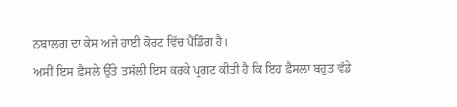ਨਬਾਲਗ ਦਾ ਕੇਸ ਅਜੇ ਹਾਈ ਕੋਰਟ ਵਿੱਚ ਪੈਂਡਿੰਗ ਹੈ।
ਅਸੀਂ ਇਸ ਫ਼ੈਸਲੇ ਉੱਤੇ ਤਸੱਲੀ ਇਸ ਕਰਕੇ ਪ੍ਰਗਟ ਕੀਤੀ ਹੈ ਕਿ ਇਹ ਫ਼ੈਸਲਾ ਬਹੁਤ ਵੱਡੇ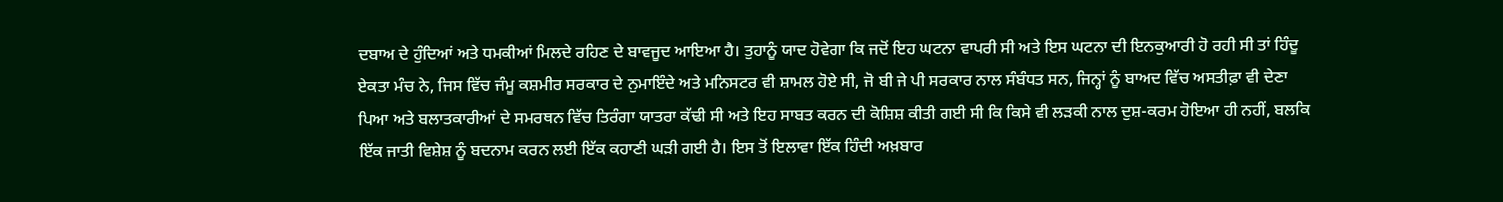ਦਬਾਅ ਦੇ ਹੁੰਦਿਆਂ ਅਤੇ ਧਮਕੀਆਂ ਮਿਲਦੇ ਰਹਿਣ ਦੇ ਬਾਵਜੂਦ ਆਇਆ ਹੈ। ਤੁਹਾਨੂੰ ਯਾਦ ਹੋਵੇਗਾ ਕਿ ਜਦੋਂ ਇਹ ਘਟਨਾ ਵਾਪਰੀ ਸੀ ਅਤੇ ਇਸ ਘਟਨਾ ਦੀ ਇਨਕੁਆਰੀ ਹੋ ਰਹੀ ਸੀ ਤਾਂ ਹਿੰਦੂ ਏਕਤਾ ਮੰਚ ਨੇ, ਜਿਸ ਵਿੱਚ ਜੰਮੂ ਕਸ਼ਮੀਰ ਸਰਕਾਰ ਦੇ ਨੁਮਾਇੰਦੇ ਅਤੇ ਮਨਿਸਟਰ ਵੀ ਸ਼ਾਮਲ ਹੋਏ ਸੀ, ਜੋ ਬੀ ਜੇ ਪੀ ਸਰਕਾਰ ਨਾਲ ਸੰਬੰਧਤ ਸਨ, ਜਿਨ੍ਹਾਂ ਨੂੰ ਬਾਅਦ ਵਿੱਚ ਅਸਤੀਫ਼ਾ ਵੀ ਦੇਣਾ ਪਿਆ ਅਤੇ ਬਲਾਤਕਾਰੀਆਂ ਦੇ ਸਮਰਥਨ ਵਿੱਚ ਤਿਰੰਗਾ ਯਾਤਰਾ ਕੱਢੀ ਸੀ ਅਤੇ ਇਹ ਸਾਬਤ ਕਰਨ ਦੀ ਕੋਸ਼ਿਸ਼ ਕੀਤੀ ਗਈ ਸੀ ਕਿ ਕਿਸੇ ਵੀ ਲੜਕੀ ਨਾਲ ਦੁਸ਼-ਕਰਮ ਹੋਇਆ ਹੀ ਨਹੀਂ, ਬਲਕਿ ਇੱਕ ਜਾਤੀ ਵਿਸ਼ੇਸ਼ ਨੂੰ ਬਦਨਾਮ ਕਰਨ ਲਈ ਇੱਕ ਕਹਾਣੀ ਘੜੀ ਗਈ ਹੈ। ਇਸ ਤੋਂ ਇਲਾਵਾ ਇੱਕ ਹਿੰਦੀ ਅਖ਼ਬਾਰ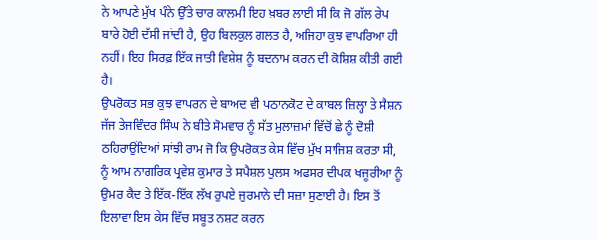ਨੇ ਆਪਣੇ ਮੁੱਖ ਪੰਨੇ ਉੱਤੇ ਚਾਰ ਕਾਲਮੀ ਇਹ ਖ਼ਬਰ ਲਾਈ ਸੀ ਕਿ ਜੋ ਗੱਲ ਰੇਪ ਬਾਰੇ ਹੋਈ ਦੱਸੀ ਜਾਂਦੀ ਹੈ, ਉਹ ਬਿਲਕੁਲ ਗਲਤ ਹੈ, ਅਜਿਹਾ ਕੁਝ ਵਾਪਰਿਆ ਹੀ ਨਹੀਂ। ਇਹ ਸਿਰਫ਼ ਇੱਕ ਜਾਤੀ ਵਿਸ਼ੇਸ਼ ਨੂੰ ਬਦਨਾਮ ਕਰਨ ਦੀ ਕੋਸ਼ਿਸ਼ ਕੀਤੀ ਗਈ ਹੈ।
ਉਪਰੋਕਤ ਸਭ ਕੁਝ ਵਾਪਰਨ ਦੇ ਬਾਅਦ ਵੀ ਪਠਾਨਕੋਟ ਦੇ ਕਾਬਲ ਜ਼ਿਲ੍ਹਾ ਤੇ ਸੈਸ਼ਨ ਜੱਜ ਤੇਜਵਿੰਦਰ ਸਿੰਘ ਨੇ ਬੀਤੇ ਸੋਮਵਾਰ ਨੂੰ ਸੱਤ ਮੁਲਾਜ਼ਮਾਂ ਵਿੱਚੋਂ ਛੇ ਨੂੰ ਦੋਸ਼ੀ ਠਹਿਰਾਉਂਦਿਆਂ ਸਾਂਝੀ ਰਾਮ ਜੋ ਕਿ ਉਪਰੋਕਤ ਕੇਸ ਵਿੱਚ ਮੁੱਖ ਸਾਜਿਸ਼ ਕਰਤਾ ਸੀ, ਨੂੰ ਆਮ ਨਾਗਰਿਕ ਪ੍ਰਵੇਸ਼ ਕੁਮਾਰ ਤੇ ਸਪੈਸ਼ਲ ਪੁਲਸ ਅਫਸਰ ਦੀਪਕ ਖਜੂਰੀਆ ਨੂੰ ਉਮਰ ਕੈਦ ਤੇ ਇੱਕ-ਇੱਕ ਲੱਖ ਰੁਪਏ ਜੁਰਮਾਨੇ ਦੀ ਸਜ਼ਾ ਸੁਣਾਈ ਹੈ। ਇਸ ਤੋਂ ਇਲਾਵਾ ਇਸ ਕੇਸ ਵਿੱਚ ਸਬੂਤ ਨਸ਼ਟ ਕਰਨ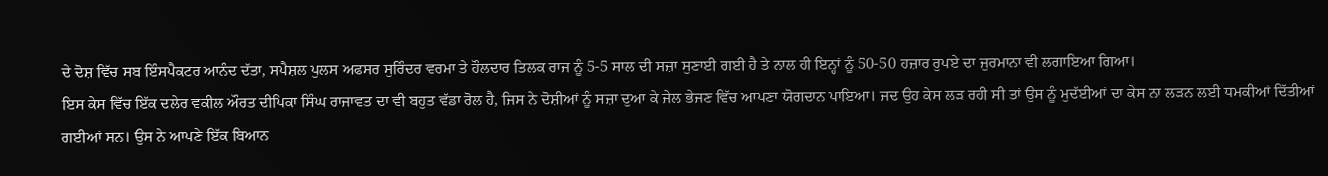ਦੇ ਦੋਸ਼ ਵਿੱਚ ਸਬ ਇੰਸਪੈਕਟਰ ਆਨੰਦ ਦੱਤਾ, ਸਪੈਸ਼ਲ ਪੁਲਸ ਅਫਸਰ ਸੁਰਿੰਦਰ ਵਰਮਾ ਤੇ ਹੌਲਦਾਰ ਤਿਲਕ ਰਾਜ ਨੂੰ 5-5 ਸਾਲ ਦੀ ਸਜ਼ਾ ਸੁਣਾਈ ਗਈ ਹੈ ਤੇ ਨਾਲ ਹੀ ਇਨ੍ਹਾਂ ਨੂੰ 50-50 ਹਜ਼ਾਰ ਰੁਪਏ ਦਾ ਜੁਰਮਾਨਾ ਵੀ ਲਗਾਇਆ ਗਿਆ।
ਇਸ ਕੇਸ ਵਿੱਚ ਇੱਕ ਦਲੇਰ ਵਕੀਲ ਔਰਤ ਦੀਪਿਕਾ ਸਿੰਘ ਰਾਜਾਵਤ ਦਾ ਵੀ ਬਹੁਤ ਵੱਡਾ ਰੋਲ ਹੈ, ਜਿਸ ਨੇ ਦੋਸ਼ੀਆਂ ਨੂੰ ਸਜ਼ਾ ਦੁਆ ਕੇ ਜੇਲ ਭੇਜਣ ਵਿੱਚ ਆਪਣਾ ਯੋਗਦਾਨ ਪਾਇਆ। ਜਦ ਉਹ ਕੇਸ ਲੜ ਰਹੀ ਸੀ ਤਾਂ ਉਸ ਨੂੰ ਮੁਦੱਈਆਂ ਦਾ ਕੇਸ ਨਾ ਲੜਨ ਲਈ ਧਮਕੀਆਂ ਦਿੱਤੀਆਂ ਗਈਆਂ ਸਨ। ਉਸ ਨੇ ਆਪਣੇ ਇੱਕ ਬਿਆਨ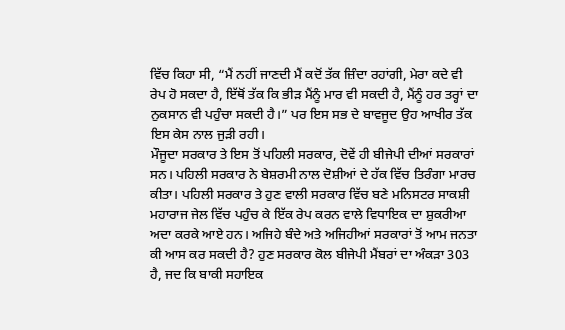ਵਿੱਚ ਕਿਹਾ ਸੀ, “ਮੈਂ ਨਹੀਂ ਜਾਣਦੀ ਮੈਂ ਕਦੋਂ ਤੱਕ ਜ਼ਿੰਦਾ ਰਹਾਂਗੀ, ਮੇਰਾ ਕਦੇ ਵੀ ਰੇਪ ਹੋ ਸਕਦਾ ਹੈ, ਇੱਥੋਂ ਤੱਕ ਕਿ ਭੀੜ ਮੈਂਨੂੰ ਮਾਰ ਵੀ ਸਕਦੀ ਹੈ, ਮੈਂਨੂੰ ਹਰ ਤਰ੍ਹਾਂ ਦਾ ਨੁਕਸਾਨ ਵੀ ਪਹੁੰਚਾ ਸਕਦੀ ਹੈ।” ਪਰ ਇਸ ਸਭ ਦੇ ਬਾਵਜੂਦ ਉਹ ਆਖੀਰ ਤੱਕ ਇਸ ਕੇਸ ਨਾਲ ਜੁੜੀ ਰਹੀ।
ਮੌਜੂਦਾ ਸਰਕਾਰ ਤੇ ਇਸ ਤੋਂ ਪਹਿਲੀ ਸਰਕਾਰ, ਦੋਵੇਂ ਹੀ ਬੀਜੇਪੀ ਦੀਆਂ ਸਰਕਾਰਾਂ ਸਨ। ਪਹਿਲੀ ਸਰਕਾਰ ਨੇ ਬੇਸ਼ਰਮੀ ਨਾਲ ਦੋਸ਼ੀਆਂ ਦੇ ਹੱਕ ਵਿੱਚ ਤਿਰੰਗਾ ਮਾਰਚ ਕੀਤਾ। ਪਹਿਲੀ ਸਰਕਾਰ ਤੇ ਹੁਣ ਵਾਲੀ ਸਰਕਾਰ ਵਿੱਚ ਬਣੇ ਮਨਿਸਟਰ ਸਾਕਸ਼ੀ ਮਹਾਰਾਜ ਜੇਲ ਵਿੱਚ ਪਹੁੰਚ ਕੇ ਇੱਕ ਰੇਪ ਕਰਨ ਵਾਲੇ ਵਿਧਾਇਕ ਦਾ ਸ਼ੁਕਰੀਆ ਅਦਾ ਕਰਕੇ ਆਏ ਹਨ। ਅਜਿਹੇ ਬੰਦੇ ਅਤੇ ਅਜਿਹੀਆਂ ਸਰਕਾਰਾਂ ਤੋਂ ਆਮ ਜਨਤਾ ਕੀ ਆਸ ਕਰ ਸਕਦੀ ਹੈ? ਹੁਣ ਸਰਕਾਰ ਕੋਲ ਬੀਜੇਪੀ ਮੈਂਬਰਾਂ ਦਾ ਅੰਕੜਾ 303 ਹੈ, ਜਦ ਕਿ ਬਾਕੀ ਸਹਾਇਕ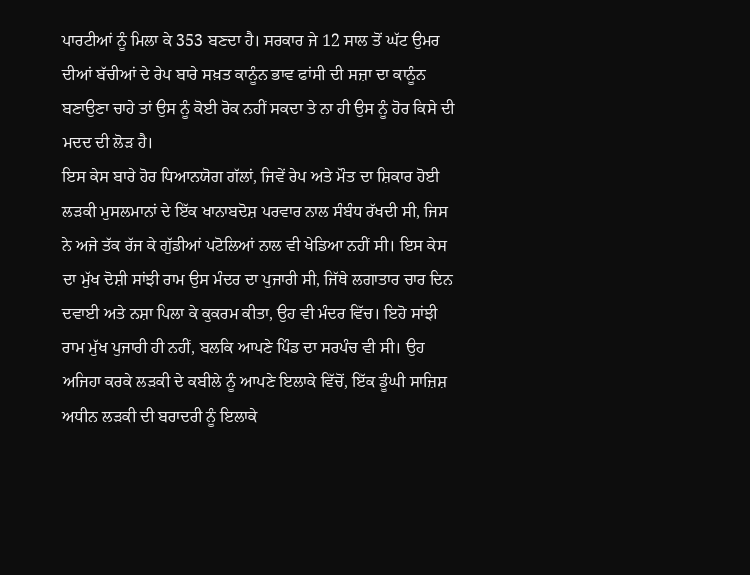ਪਾਰਟੀਆਂ ਨੂੰ ਮਿਲਾ ਕੇ 353 ਬਣਦਾ ਹੈ। ਸਰਕਾਰ ਜੇ 12 ਸਾਲ ਤੋਂ ਘੱਟ ਉਮਰ ਦੀਆਂ ਬੱਚੀਆਂ ਦੇ ਰੇਪ ਬਾਰੇ ਸਖ਼ਤ ਕਾਨੂੰਨ ਭਾਵ ਫਾਂਸੀ ਦੀ ਸਜ਼ਾ ਦਾ ਕਾਨੂੰਨ ਬਣਾਉਣਾ ਚਾਹੇ ਤਾਂ ਉਸ ਨੂੰ ਕੋਈ ਰੋਕ ਨਹੀਂ ਸਕਦਾ ਤੇ ਨਾ ਹੀ ਉਸ ਨੂੰ ਹੋਰ ਕਿਸੇ ਦੀ ਮਦਦ ਦੀ ਲੋੜ ਹੈ।
ਇਸ ਕੇਸ ਬਾਰੇ ਹੋਰ ਧਿਆਨਯੋਗ ਗੱਲਾਂ, ਜਿਵੇਂ ਰੇਪ ਅਤੇ ਮੌਤ ਦਾ ਸ਼ਿਕਾਰ ਹੋਈ ਲੜਕੀ ਮੁਸਲਮਾਨਾਂ ਦੇ ਇੱਕ ਖਾਨਾਬਦੋਸ਼ ਪਰਵਾਰ ਨਾਲ ਸੰਬੰਧ ਰੱਖਦੀ ਸੀ, ਜਿਸ ਨੇ ਅਜੇ ਤੱਕ ਰੱਜ ਕੇ ਗੁੱਡੀਆਂ ਪਟੋਲਿਆਂ ਨਾਲ ਵੀ ਖੇਡਿਆ ਨਹੀਂ ਸੀ। ਇਸ ਕੇਸ ਦਾ ਮੁੱਖ ਦੋਸ਼ੀ ਸਾਂਝੀ ਰਾਮ ਉਸ ਮੰਦਰ ਦਾ ਪੁਜਾਰੀ ਸੀ, ਜਿੱਥੇ ਲਗਾਤਾਰ ਚਾਰ ਦਿਨ ਦਵਾਈ ਅਤੇ ਨਸ਼ਾ ਪਿਲਾ ਕੇ ਕੁਕਰਮ ਕੀਤਾ, ਉਹ ਵੀ ਮੰਦਰ ਵਿੱਚ। ਇਹੋ ਸਾਂਝੀ ਰਾਮ ਮੁੱਖ ਪੁਜਾਰੀ ਹੀ ਨਹੀਂ, ਬਲਕਿ ਆਪਣੇ ਪਿੰਡ ਦਾ ਸਰਪੰਚ ਵੀ ਸੀ। ਉਹ ਅਜਿਹਾ ਕਰਕੇ ਲੜਕੀ ਦੇ ਕਬੀਲੇ ਨੂੰ ਆਪਣੇ ਇਲਾਕੇ ਵਿੱਚੋਂ, ਇੱਕ ਡੂੰਘੀ ਸਾਜ਼ਿਸ਼ ਅਧੀਨ ਲੜਕੀ ਦੀ ਬਰਾਦਰੀ ਨੂੰ ਇਲਾਕੇ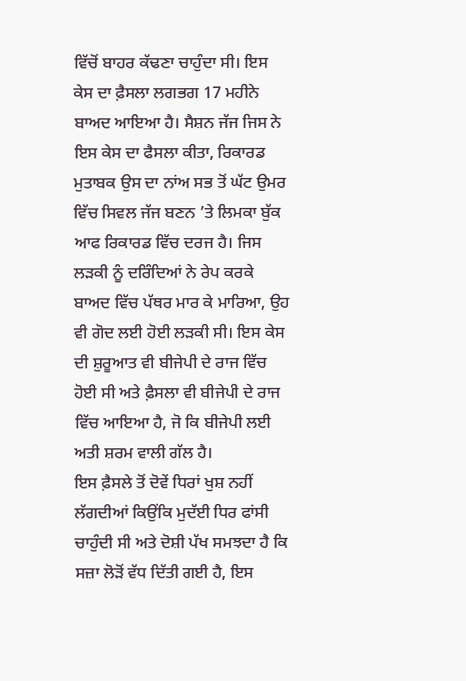ਵਿੱਚੋਂ ਬਾਹਰ ਕੱਢਣਾ ਚਾਹੁੰਦਾ ਸੀ। ਇਸ ਕੇਸ ਦਾ ਫ਼ੈਸਲਾ ਲਗਭਗ 17 ਮਹੀਨੇ ਬਾਅਦ ਆਇਆ ਹੈ। ਸੈਸ਼ਨ ਜੱਜ ਜਿਸ ਨੇ ਇਸ ਕੇਸ ਦਾ ਫੈਸਲਾ ਕੀਤਾ, ਰਿਕਾਰਡ ਮੁਤਾਬਕ ਉਸ ਦਾ ਨਾਂਅ ਸਭ ਤੋਂ ਘੱਟ ਉਮਰ ਵਿੱਚ ਸਿਵਲ ਜੱਜ ਬਣਨ ’ਤੇ ਲਿਮਕਾ ਬੁੱਕ ਆਫ ਰਿਕਾਰਡ ਵਿੱਚ ਦਰਜ ਹੈ। ਜਿਸ ਲੜਕੀ ਨੂੰ ਦਰਿੰਦਿਆਂ ਨੇ ਰੇਪ ਕਰਕੇ ਬਾਅਦ ਵਿੱਚ ਪੱਥਰ ਮਾਰ ਕੇ ਮਾਰਿਆ, ਉਹ ਵੀ ਗੋਦ ਲਈ ਹੋਈ ਲੜਕੀ ਸੀ। ਇਸ ਕੇਸ ਦੀ ਸ਼ੁਰੂਆਤ ਵੀ ਬੀਜੇਪੀ ਦੇ ਰਾਜ ਵਿੱਚ ਹੋਈ ਸੀ ਅਤੇ ਫ਼ੈਸਲਾ ਵੀ ਬੀਜੇਪੀ ਦੇ ਰਾਜ ਵਿੱਚ ਆਇਆ ਹੈ, ਜੋ ਕਿ ਬੀਜੇਪੀ ਲਈ ਅਤੀ ਸ਼ਰਮ ਵਾਲੀ ਗੱਲ ਹੈ।
ਇਸ ਫ਼ੈਸਲੇ ਤੋਂ ਦੋਵੇਂ ਧਿਰਾਂ ਖੁਸ਼ ਨਹੀਂ ਲੱਗਦੀਆਂ ਕਿਉਂਕਿ ਮੁਦੱਈ ਧਿਰ ਫਾਂਸੀ ਚਾਹੁੰਦੀ ਸੀ ਅਤੇ ਦੋਸ਼ੀ ਪੱਖ ਸਮਝਦਾ ਹੈ ਕਿ ਸਜ਼ਾ ਲੋੜੋਂ ਵੱਧ ਦਿੱਤੀ ਗਈ ਹੈ, ਇਸ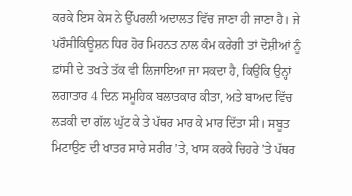ਕਰਕੇ ਇਸ ਕੇਸ ਨੇ ਉੱਪਰਲੀ ਅਦਾਲਤ ਵਿੱਚ ਜਾਣਾ ਹੀ ਜਾਣਾ ਹੈ। ਜੇ ਪਰੌਸੀਕਿਊਸ਼ਨ ਧਿਰ ਹੋਰ ਮਿਹਨਤ ਨਾਲ ਕੰਮ ਕਰੇਗੀ ਤਾਂ ਦੋਸ਼ੀਆਂ ਨੂੰ ਫ਼ਾਂਸੀ ਦੇ ਤਖਤੇ ਤੱਕ ਵੀ ਲਿਜਾਇਆ ਜਾ ਸਕਦਾ ਹੈ, ਕਿਉਂਕਿ ਉਨ੍ਹਾਂ ਲਗਾਤਾਰ 4 ਦਿਨ ਸਮੂਹਿਕ ਬਲਾਤਕਾਰ ਕੀਤਾ, ਅਤੇ ਬਾਅਦ ਵਿੱਚ ਲੜਕੀ ਦਾ ਗੱਲ ਘੁੱਟ ਕੇ ਤੇ ਪੱਥਰ ਮਾਰ ਕੇ ਮਾਰ ਦਿੱਤਾ ਸੀ। ਸਬੂਤ ਮਿਟਾਉਣ ਦੀ ਖਾਤਰ ਸਾਰੇ ਸਰੀਰ ’ਤੇ, ਖਾਸ ਕਰਕੇ ਚਿਹਰੇ ’ਤੇ ਪੱਥਰ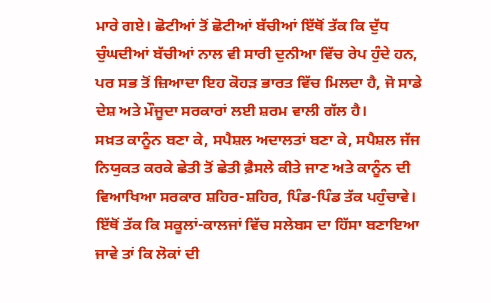ਮਾਰੇ ਗਏ। ਛੋਟੀਆਂ ਤੋਂ ਛੋਟੀਆਂ ਬੱਚੀਆਂ ਇੱਥੋਂ ਤੱਕ ਕਿ ਦੁੱਧ ਚੁੰਘਦੀਆਂ ਬੱਚੀਆਂ ਨਾਲ ਵੀ ਸਾਰੀ ਦੁਨੀਆ ਵਿੱਚ ਰੇਪ ਹੁੰਦੇ ਹਨ, ਪਰ ਸਭ ਤੋਂ ਜ਼ਿਆਦਾ ਇਹ ਕੋਹੜ ਭਾਰਤ ਵਿੱਚ ਮਿਲਦਾ ਹੈ, ਜੋ ਸਾਡੇ ਦੇਸ਼ ਅਤੇ ਮੌਜੂਦਾ ਸਰਕਾਰਾਂ ਲਈ ਸ਼ਰਮ ਵਾਲੀ ਗੱਲ ਹੈ।
ਸਖ਼ਤ ਕਾਨੂੰਨ ਬਣਾ ਕੇ, ਸਪੈਸ਼ਲ ਅਦਾਲਤਾਂ ਬਣਾ ਕੇ, ਸਪੈਸ਼ਲ ਜੱਜ ਨਿਯੁਕਤ ਕਰਕੇ ਛੇਤੀ ਤੋਂ ਛੇਤੀ ਫ਼ੈਸਲੇ ਕੀਤੇ ਜਾਣ ਅਤੇ ਕਾਨੂੰਨ ਦੀ ਵਿਆਖਿਆ ਸਰਕਾਰ ਸ਼ਹਿਰ-ਸ਼ਹਿਰ, ਪਿੰਡ-ਪਿੰਡ ਤੱਕ ਪਹੁੰਚਾਵੇ। ਇੱਥੋਂ ਤੱਕ ਕਿ ਸਕੂਲਾਂ-ਕਾਲਜਾਂ ਵਿੱਚ ਸਲੇਬਸ ਦਾ ਹਿੱਸਾ ਬਣਾਇਆ ਜਾਵੇ ਤਾਂ ਕਿ ਲੋਕਾਂ ਦੀ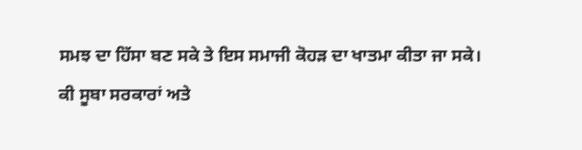ਸਮਝ ਦਾ ਹਿੱਸਾ ਬਣ ਸਕੇ ਤੇ ਇਸ ਸਮਾਜੀ ਕੋਹੜ ਦਾ ਖਾਤਮਾ ਕੀਤਾ ਜਾ ਸਕੇ।
ਕੀ ਸੂਬਾ ਸਰਕਾਰਾਂ ਅਤੇ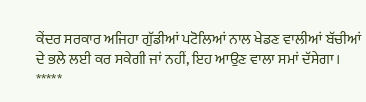ਕੇਂਦਰ ਸਰਕਾਰ ਅਜਿਹਾ ਗੁੱਡੀਆਂ ਪਟੋਲਿਆਂ ਨਾਲ ਖੇਡਣ ਵਾਲੀਆਂ ਬੱਚੀਆਂ ਦੇ ਭਲੇ ਲਈ ਕਰ ਸਕੇਗੀ ਜਾਂ ਨਹੀਂ, ਇਹ ਆਉਣ ਵਾਲਾ ਸਮਾਂ ਦੱਸੇਗਾ।
*****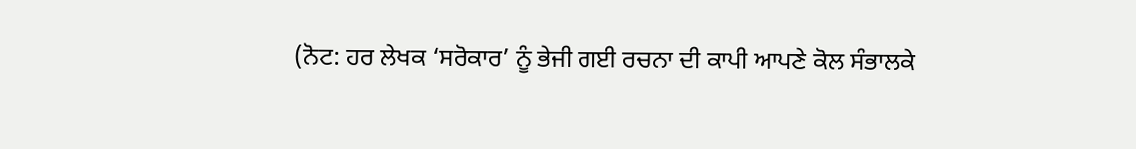(ਨੋਟ: ਹਰ ਲੇਖਕ ‘ਸਰੋਕਾਰ’ ਨੂੰ ਭੇਜੀ ਗਈ ਰਚਨਾ ਦੀ ਕਾਪੀ ਆਪਣੇ ਕੋਲ ਸੰਭਾਲਕੇ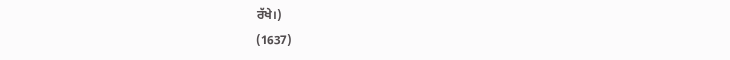ਰੱਖੇ।)
(1637)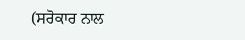(ਸਰੋਕਾਰ ਨਾਲ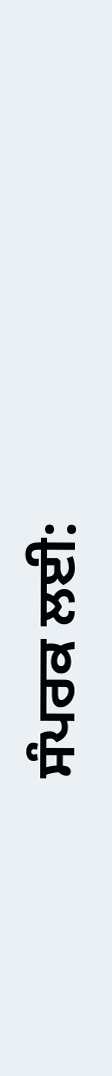ਸੰਪਰਕ ਲਈ: